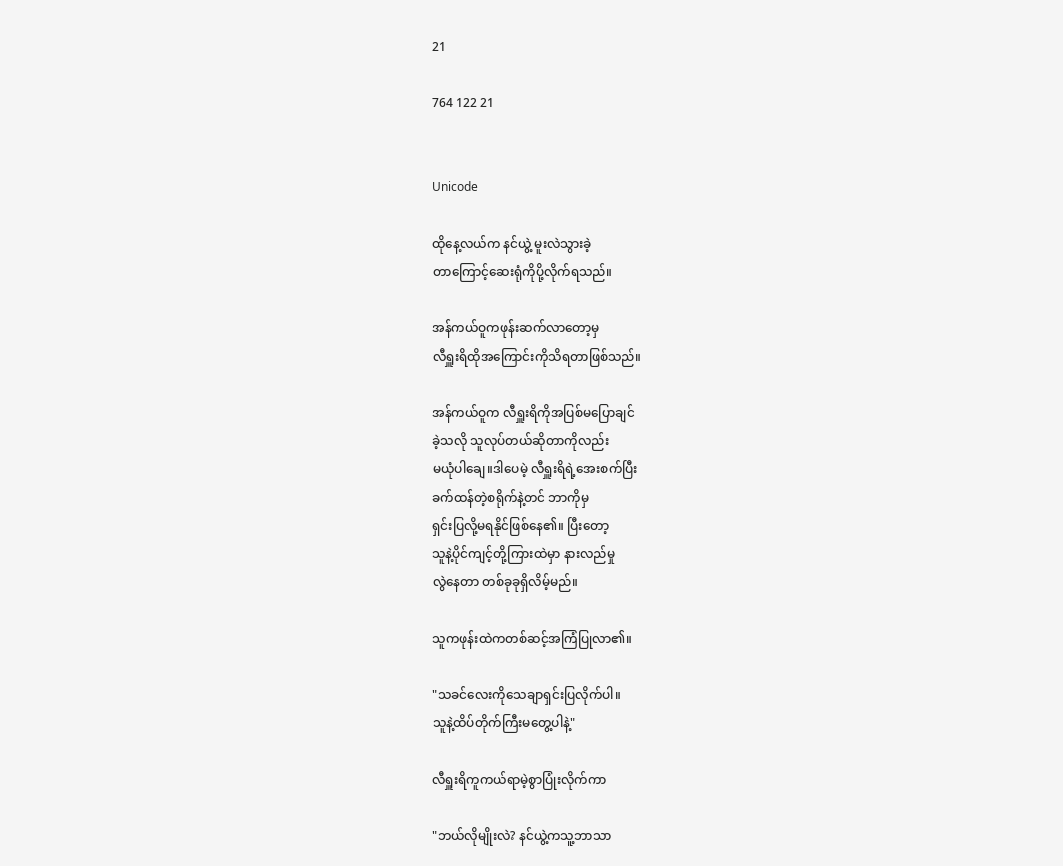21

764 122 21


Unicode

ထိုနေ့လယ်က နင်ယွဲ့ မူးလဲသွားခဲ့
တာကြောင့်ဆေးရုံကိုပို့လိုက်ရသည်။

အန်ကယ်ဝူကဖုန်းဆက်လာတော့မှ
လီရှူးရိထိုအကြောင်းကိုသိရတာဖြစ်သည်။

အန်ကယ်ဝူက လီရှူးရိကိုအပြစ်မပြောချင်
ခဲ့သလို သူလုပ်တယ်ဆိုတာကိုလည်း
မယုံပါချေ။ဒါပေမဲ့ လီရှူးရိရဲ့အေးစက်ပြီး
ခက်ထန်တဲ့စရိုက်နဲ့တင် ဘာကိုမှ
ရှင်းပြလို့မရနိုင်ဖြစ်နေ၏။ ပြီးတော့
သူနဲ့ပိုင်ကျင့်တို့ကြားထဲမှာ နားလည်မှု
လွဲနေတာ တစ်ခုခုရှိလိမ့်မည်။

သူကဖုန်းထဲကတစ်ဆင့်အကြံပြုလာ၏။

"သခင်လေးကိုသေချာရှင်းပြလိုက်ပါ။
သူနဲ့ထိပ်တိုက်ကြီးမတွေ့ပါနဲ့"

လီရှူးရိကူကယ်ရာမဲ့စွာပြုံးလိုက်ကာ

"ဘယ်လိုမျိုးလဲ? နင်ယွဲ့ကသူ့ဘာသာ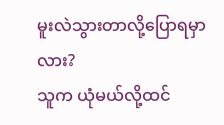မူးလဲသွားတာလို့ပြောရမှာလား?
သူက ယုံမယ်လို့ထင်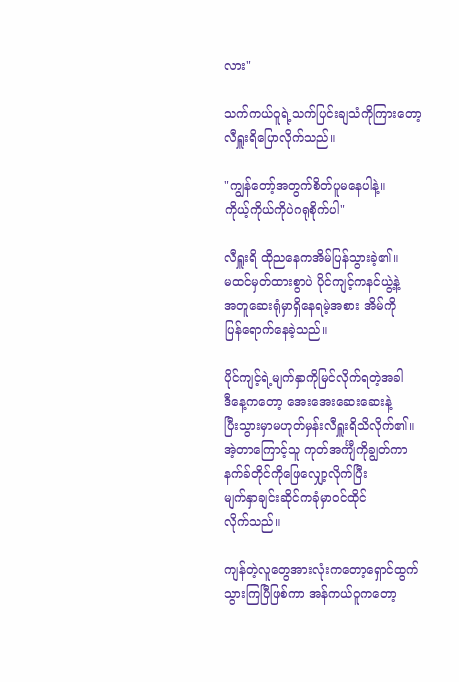လား"

သက်ကယ်ဝူရဲ့သက်ပြင်းချသံကိုကြားတော့
လီရှူးရိပြောလိုက်သည်။

"ကျွန်တော့်အတွက်စိတ်ပူမနေပါနဲ့။
ကိုယ့်ကိုယ်ကိုပဲဂရုစိုက်ပါ"

လီရှူးရိ ထိုညနေကအိမ်ပြန်သွားခဲ့၏။
မထင်မှတ်ထားစွာပဲ ပိုင်ကျင့်ကနင်ယွဲ့နဲ့
အတူဆေးရုံမှာရှိနေရမဲ့အစား အိမ်ကို
ပြန်ရောက်နေခဲ့သည်။

ပိုင်ကျင့်ရဲ့မျက်နှာကိုမြင်လိုက်ရတဲ့အခါ
ဒီနေ့ကတော့ အေးအေးဆေးဆေးနဲ့
ပြီးသွားမှာမဟုတ်မှန်းလီရှူးရိသိလိုက်၏။
အဲ့တာကြောင့်သူ ကုတ်အင်္ကျီကိုချွတ်ကာ
နက်ခ်တိုင်ကိုဖြေလျှော့လိုက်ပြီး
မျက်နှာချင်းဆိုင်ကခုံမှာဝင်ထိုင်
လိုက်သည်။

ကျန်တဲ့လူတွေအားလုံးကတော့ရှောင်ထွက်
သွားကြပြီဖြစ်ကာ အန်ကယ်ဝူကတော့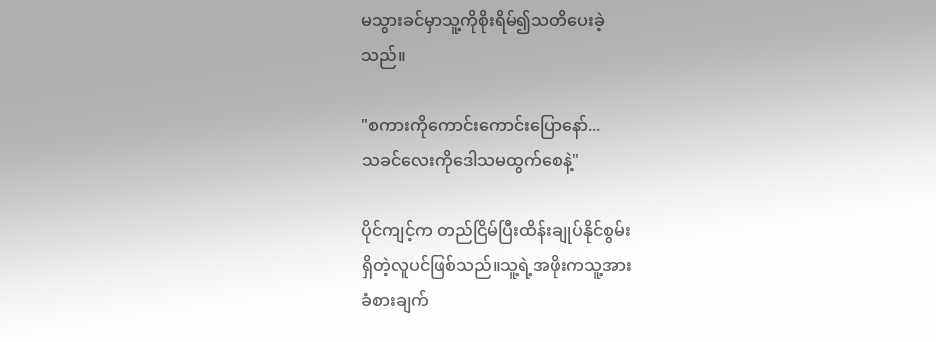မသွားခင်မှာသူ့ကိုစိုးရိမ်၍သတိပေးခဲ့
သည်။

"စကားကိုကောင်းကောင်းပြောနော်...
သခင်လေးကိုဒေါသမထွက်စေနဲ့"

ပိုင်ကျင့်က တည်ငြိမ်ပြီးထိန်းချုပ်နိုင်စွမ်း
ရှိတဲ့လူပင်ဖြစ်သည်။သူ့ရဲ့အဖိုးကသူ့အား
ခံစားချက်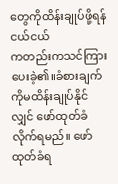တွေကိုထိန်းချုပ်ဖို့ရန် ငယ်ငယ်
ကတည်းကသင်ကြားပေးခဲ့၏။ခံစားချက်
ကိုမထိန်းချုပ်နိုင်လျှင် ဖော်ထုတ်ခံ
လိုက်ရမည်။ ဖော်ထုတ်ခံရ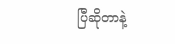ပြီဆိုတာနဲ့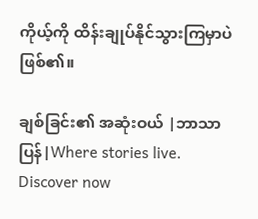ကိုယ့်ကို ထိန်းချုပ်နိုင်သွားကြမှာပဲဖြစ်၏။

ချစ်ခြင်း၏ အဆုံးဝယ် |ဘာသာပြန်|Where stories live. Discover now